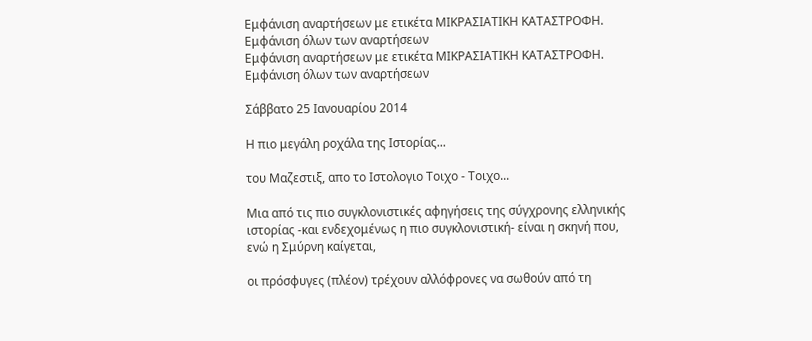Εμφάνιση αναρτήσεων με ετικέτα ΜΙΚΡΑΣΙΑΤΙΚΗ ΚΑΤΑΣΤΡΟΦΗ. Εμφάνιση όλων των αναρτήσεων
Εμφάνιση αναρτήσεων με ετικέτα ΜΙΚΡΑΣΙΑΤΙΚΗ ΚΑΤΑΣΤΡΟΦΗ. Εμφάνιση όλων των αναρτήσεων

Σάββατο 25 Ιανουαρίου 2014

Η πιο μεγάλη ροχάλα της Ιστορίας...

του Μαζεστιξ, απο το Ιστολογιο Τοιχο - Τοιχο...

Μια από τις πιο συγκλονιστικές αφηγήσεις της σύγχρονης ελληνικής
ιστορίας -και ενδεχομένως η πιο συγκλονιστική- είναι η σκηνή που, ενώ η Σμύρνη καίγεται,

οι πρόσφυγες (πλέον) τρέχουν αλλόφρονες να σωθούν από τη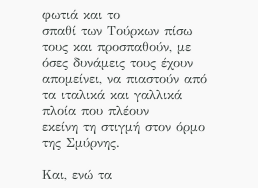φωτιά και το
σπαθί των Τούρκων πίσω τους και προσπαθούν, με όσες δυνάμεις τους έχουν
απομείνει, να πιαστούν από τα ιταλικά και γαλλικά πλοία που πλέουν
εκείνη τη στιγμή στον όρμο της Σμύρνης.

Και, ενώ τα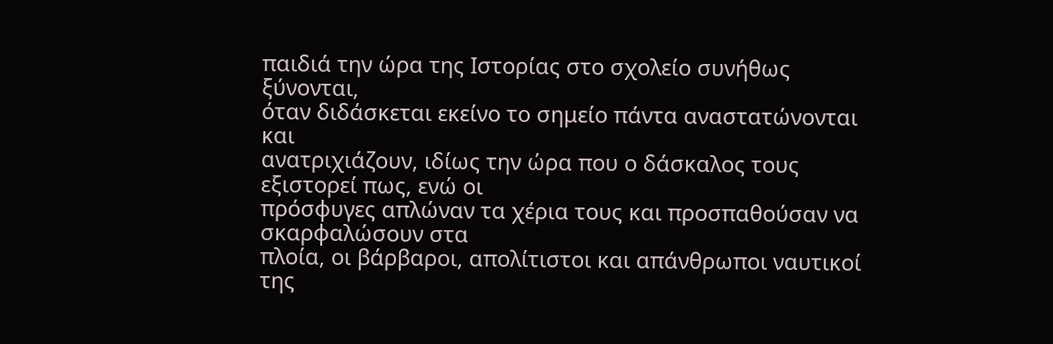παιδιά την ώρα της Ιστορίας στο σχολείο συνήθως ξύνονται,
όταν διδάσκεται εκείνο το σημείο πάντα αναστατώνονται και
ανατριχιάζουν, ιδίως την ώρα που ο δάσκαλος τους εξιστορεί πως, ενώ οι
πρόσφυγες απλώναν τα χέρια τους και προσπαθούσαν να σκαρφαλώσουν στα
πλοία, οι βάρβαροι, απολίτιστοι και απάνθρωποι ναυτικοί της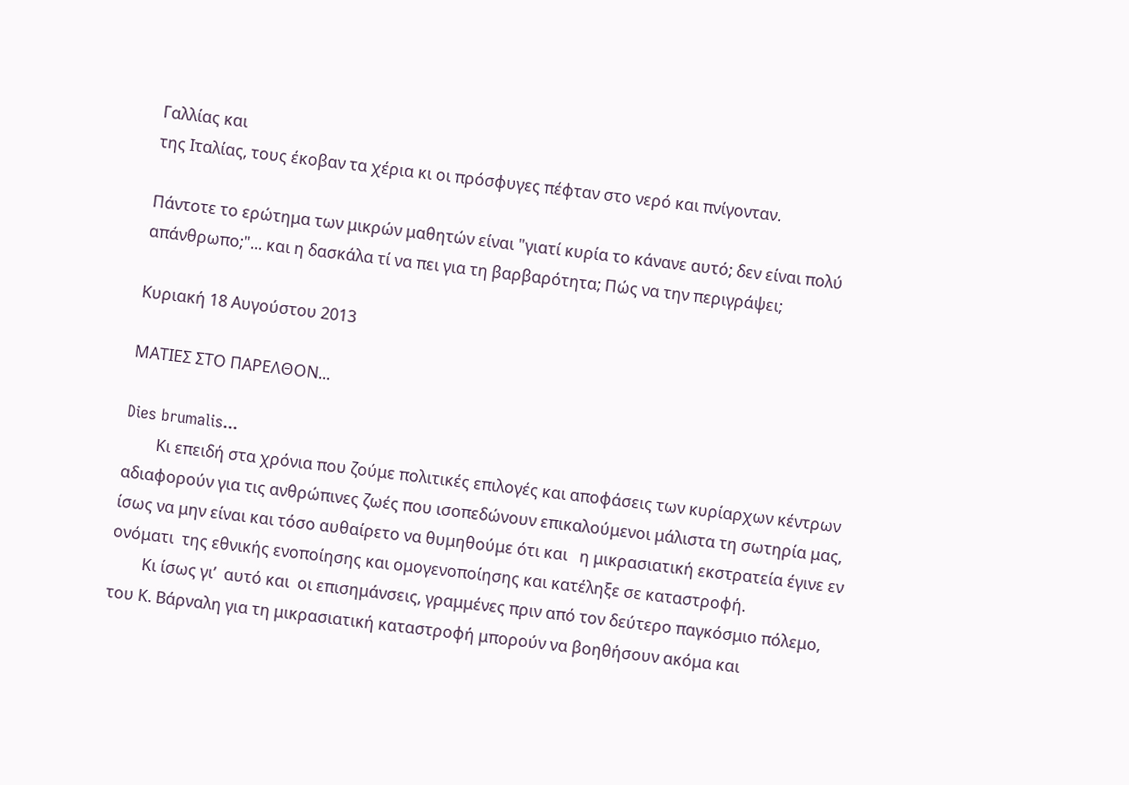Γαλλίας και
της Ιταλίας, τους έκοβαν τα χέρια κι οι πρόσφυγες πέφταν στο νερό και πνίγονταν.

Πάντοτε το ερώτημα των μικρών μαθητών είναι "γιατί κυρία το κάνανε αυτό; δεν είναι πολύ απάνθρωπο;"... και η δασκάλα τί να πει για τη βαρβαρότητα; Πώς να την περιγράψει;

Κυριακή 18 Αυγούστου 2013

ΜΑΤΙΕΣ ΣΤΟ ΠΑΡΕΛΘΟΝ...

Dies brumalis...
        Κι επειδή στα χρόνια που ζούμε πολιτικές επιλογές και αποφάσεις των κυρίαρχων κέντρων αδιαφορούν για τις ανθρώπινες ζωές που ισοπεδώνουν επικαλούμενοι μάλιστα τη σωτηρία μας, ίσως να μην είναι και τόσο αυθαίρετο να θυμηθούμε ότι και   η μικρασιατική εκστρατεία έγινε εν ονόματι  της εθνικής ενοποίησης και ομογενοποίησης και κατέληξε σε καταστροφή.
        Κι ίσως γι’  αυτό και  οι επισημάνσεις, γραμμένες πριν από τον δεύτερο παγκόσμιο πόλεμο,  του Κ. Βάρναλη για τη μικρασιατική καταστροφή μπορούν να βοηθήσουν ακόμα και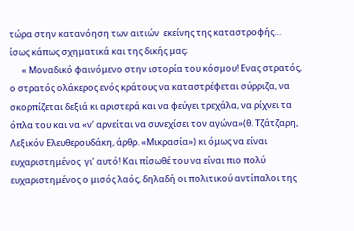τώρα στην κατανόηση των αιτιών  εκείνης της καταστροφής… ίσως κάπως σχηματικά και της δικής μας;
      « Μοναδικό φαινόμενο στην ιστορία του κόσμου! Ενας στρατός, ο στρατός ολάκερος ενός κράτους να καταστρέφεται σύρριζα, να σκορπίζεται δεξιά κι αριστερά και να φεύγει τρεχάλα, να ρίχνει τα όπλα του και να «ν’ αρνείται να συνεχίσει τον αγώνα»(θ. Τζάτζαρη, Λεξικόν Ελευθερουδάκη, άρθρ. «Μικρασία») κι όμως να είναι ευχαριστημένος  γι’ αυτό! Και πίσωθέ του να είναι πιο πολύ ευχαριστημένος ο μισός λαός, δηλαδή οι πολιτικού αντίπαλοι της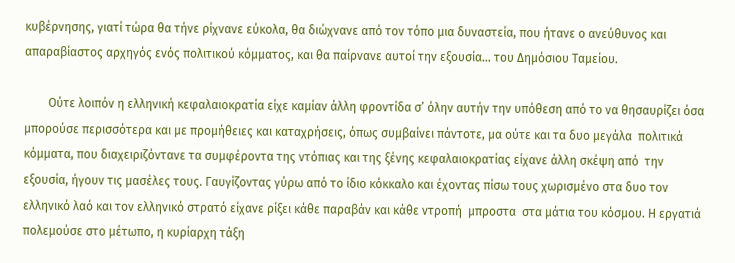κυβέρνησης, γιατί τώρα θα τήνε ρίχνανε εύκολα, θα διώχνανε από τον τόπο μια δυναστεία, που ήτανε ο ανεύθυνος και απαραβίαστος αρχηγός ενός πολιτικού κόμματος, και θα παίρνανε αυτοί την εξουσία… του Δημόσιου Ταμείου.

        Ούτε λοιπόν η ελληνική κεφαλαιοκρατία είχε καμίαν άλλη φροντίδα σ’ όλην αυτήν την υπόθεση από το να θησαυρίζει όσα μπορούσε περισσότερα και με προμήθειες και καταχρήσεις, όπως συμβαίνει πάντοτε, μα ούτε και τα δυο μεγάλα  πολιτικά κόμματα, που διαχειριζόντανε τα συμφέροντα της ντόπιας και της ξένης κεφαλαιοκρατίας είχανε άλλη σκέψη από  την εξουσία, ήγουν τις μασέλες τους. Γαυγίζοντας γύρω από το ίδιο κόκκαλο και έχοντας πίσω τους χωρισμένο στα δυο τον ελληνικό λαό και τον ελληνικό στρατό είχανε ρίξει κάθε παραβάν και κάθε ντροπή  μπροστα  στα μάτια του κόσμου. Η εργατιά πολεμούσε στο μέτωπο, η κυρίαρχη τάξη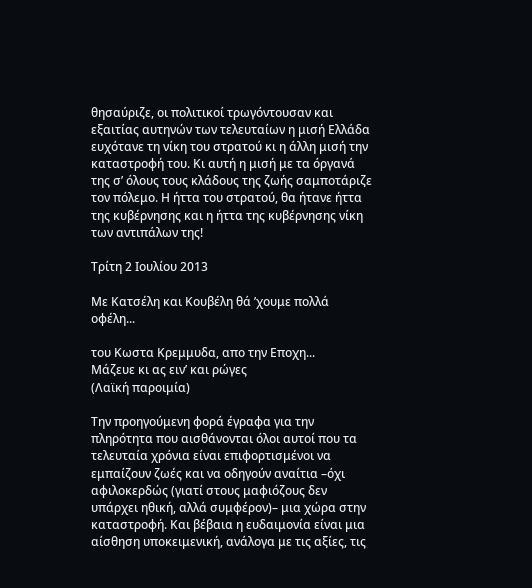θησαύριζε, οι πολιτικοί τρωγόντουσαν και εξαιτίας αυτηνών των τελευταίων η μισή Ελλάδα ευχότανε τη νίκη του στρατού κι η άλλη μισή την καταστροφή του. Κι αυτή η μισή με τα όργανά της σ’ όλους τους κλάδους της ζωής σαμποτάριζε τον πόλεμο. Η ήττα του στρατού, θα ήτανε ήττα της κυβέρνησης και η ήττα της κυβέρνησης νίκη των αντιπάλων της!

Τρίτη 2 Ιουλίου 2013

Με Κατσέλη και Κουβέλη θά ’χουμε πολλά οφέλη...

του Κωστα Κρεμμυδα, απο την Εποχη...
Μάζευε κι ας ειν’ και ρώγες
(Λαϊκή παροιμία)

Την προηγούμενη φορά έγραφα για την πληρότητα που αισθάνονται όλοι αυτοί που τα τελευταία χρόνια είναι επιφορτισμένοι να εμπαίζουν ζωές και να οδηγούν αναίτια –όχι αφιλοκερδώς (γιατί στους μαφιόζους δεν υπάρχει ηθική, αλλά συμφέρον)– μια χώρα στην καταστροφή. Και βέβαια η ευδαιμονία είναι μια αίσθηση υποκειμενική, ανάλογα με τις αξίες, τις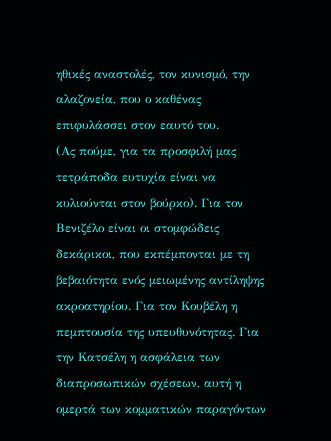ηθικές αναστολές, τον κυνισμό, την αλαζονεία, που ο καθένας επιφυλάσσει στον εαυτό του.
(Ας πούμε, για τα προσφιλή μας τετράποδα ευτυχία είναι να κυλιούνται στον βούρκο). Για τον Βενιζέλο είναι οι στομφώδεις δεκάρικοι, που εκπέμπονται με τη βεβαιότητα ενός μειωμένης αντίληψης ακροατηρίου. Για τον Κουβέλη η πεμπτουσία της υπευθυνότητας. Για την Κατσέλη η ασφάλεια των διαπροσωπικών σχέσεων, αυτή η ομερτά των κομματικών παραγόντων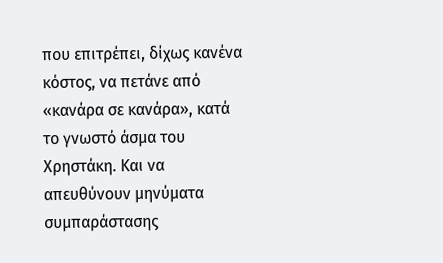που επιτρέπει, δίχως κανένα κόστος, να πετάνε από «κανάρα σε κανάρα», κατά το γνωστό άσμα του Χρηστάκη. Και να απευθύνουν μηνύματα συμπαράστασης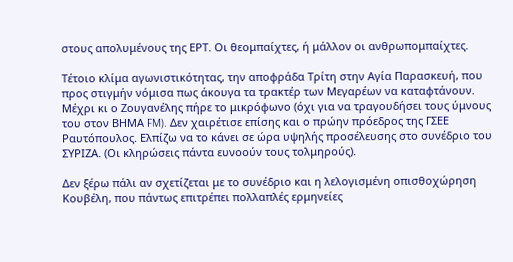στους απολυμένους της ΕΡΤ. Οι θεομπαίχτες, ή μάλλον οι ανθρωπομπαίχτες.

Τέτοιο κλίμα αγωνιστικότητας, την αποφράδα Τρίτη στην Αγία Παρασκευή, που προς στιγμήν νόμισα πως άκουγα τα τρακτέρ των Μεγαρέων να καταφτάνουν. Μέχρι κι ο Ζουγανέλης πήρε το μικρόφωνο (όχι για να τραγουδήσει τους ύμνους του στον ΒΗΜΑ FM). Δεν χαιρέτισε επίσης και ο πρώην πρόεδρος της ΓΣΕΕ Ραυτόπουλος. Ελπίζω να το κάνει σε ώρα υψηλής προσέλευσης στο συνέδριο του ΣΥΡΙΖΑ. (Οι κληρώσεις πάντα ευνοούν τους τολμηρούς).

Δεν ξέρω πάλι αν σχετίζεται με το συνέδριο και η λελογισμένη οπισθοχώρηση Κουβέλη, που πάντως επιτρέπει πολλαπλές ερμηνείες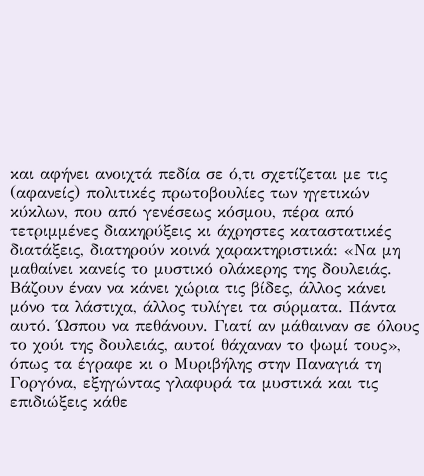και αφήνει ανοιχτά πεδία σε ό,τι σχετίζεται με τις (αφανείς) πολιτικές πρωτοβουλίες των ηγετικών κύκλων, που από γενέσεως κόσμου, πέρα από τετριμμένες διακηρύξεις κι άχρηστες καταστατικές διατάξεις, διατηρούν κοινά χαρακτηριστικά: «Να μη μαθαίνει κανείς το μυστικό ολάκερης της δουλειάς. Βάζουν έναν να κάνει χώρια τις βίδες, άλλος κάνει μόνο τα λάστιχα, άλλος τυλίγει τα σύρματα. Πάντα αυτό. Ώσπου να πεθάνουν. Γιατί αν μάθαιναν σε όλους το χούι της δουλειάς, αυτοί θάχαναν το ψωμί τους», όπως τα έγραφε κι ο Μυριβήλης στην Παναγιά τη Γοργόνα, εξηγώντας γλαφυρά τα μυστικά και τις επιδιώξεις κάθε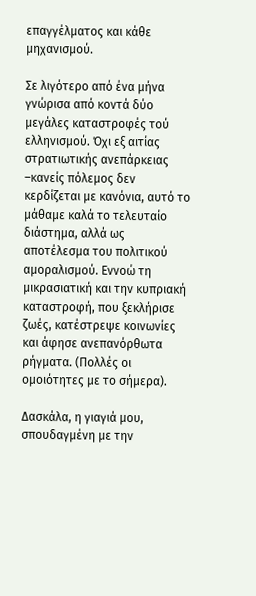επαγγέλματος και κάθε μηχανισμού.

Σε λιγότερο από ένα μήνα γνώρισα από κοντά δύο μεγάλες καταστροφές τού ελληνισμού. Όχι εξ αιτίας στρατιωτικής ανεπάρκειας –κανείς πόλεμος δεν κερδίζεται με κανόνια, αυτό το μάθαμε καλά το τελευταίο διάστημα, αλλά ως αποτέλεσμα του πολιτικού αμοραλισμού. Εννοώ τη μικρασιατική και την κυπριακή καταστροφή, που ξεκλήρισε ζωές, κατέστρεψε κοινωνίες και άφησε ανεπανόρθωτα ρήγματα. (Πολλές οι ομοιότητες με το σήμερα).

Δασκάλα, η γιαγιά μου, σπουδαγμένη με την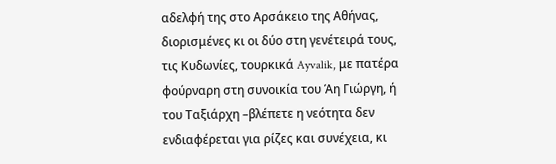αδελφή της στο Αρσάκειο της Αθήνας, διορισμένες κι οι δύο στη γενέτειρά τους, τις Κυδωνίες, τουρκικά Ayvalik, με πατέρα φούρναρη στη συνοικία του Άη Γιώργη, ή του Ταξιάρχη –βλέπετε η νεότητα δεν ενδιαφέρεται για ρίζες και συνέχεια, κι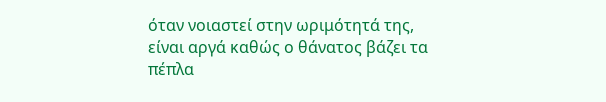όταν νοιαστεί στην ωριμότητά της, είναι αργά καθώς ο θάνατος βάζει τα πέπλα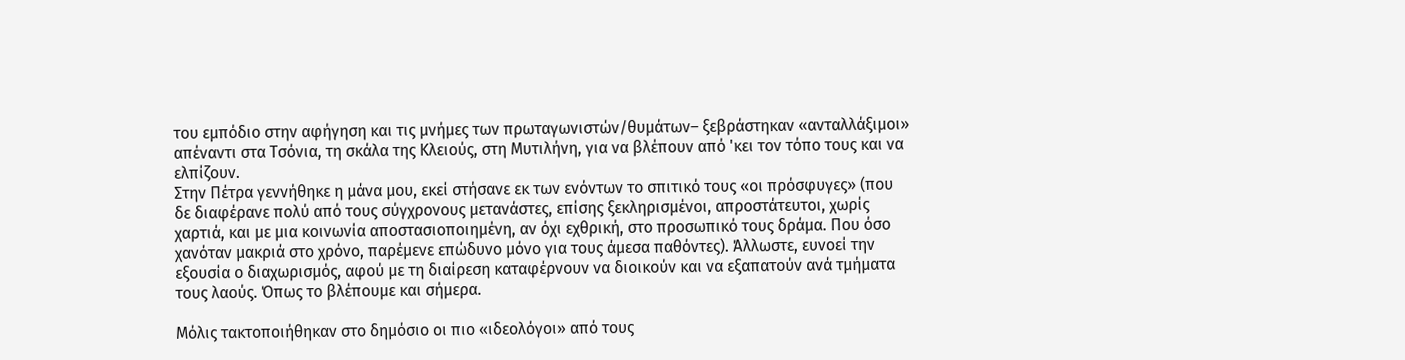του εμπόδιο στην αφήγηση και τις μνήμες των πρωταγωνιστών/θυμάτων– ξεβράστηκαν «ανταλλάξιμοι» απέναντι στα Τσόνια, τη σκάλα της Κλειούς, στη Μυτιλήνη, για να βλέπουν από 'κει τον τόπο τους και να ελπίζουν.
Στην Πέτρα γεννήθηκε η μάνα μου, εκεί στήσανε εκ των ενόντων το σπιτικό τους «οι πρόσφυγες» (που δε διαφέρανε πολύ από τους σύγχρονους μετανάστες, επίσης ξεκληρισμένοι, απροστάτευτοι, χωρίς χαρτιά, και με μια κοινωνία αποστασιοποιημένη, αν όχι εχθρική, στο προσωπικό τους δράμα. Που όσο χανόταν μακριά στο χρόνο, παρέμενε επώδυνο μόνο για τους άμεσα παθόντες). Άλλωστε, ευνοεί την εξουσία ο διαχωρισμός, αφού με τη διαίρεση καταφέρνουν να διοικούν και να εξαπατούν ανά τμήματα τους λαούς. Όπως το βλέπουμε και σήμερα.

Μόλις τακτοποιήθηκαν στο δημόσιο οι πιο «ιδεολόγοι» από τους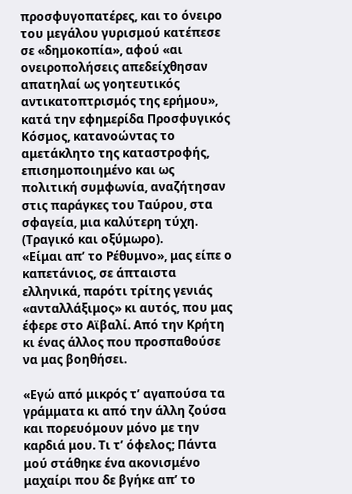προσφυγοπατέρες, και το όνειρο του μεγάλου γυρισμού κατέπεσε σε «δημοκοπία», αφού «αι ονειροπολήσεις απεδείχθησαν απατηλαί ως γοητευτικός αντικατοπτρισμός της ερήμου», κατά την εφημερίδα Προσφυγικός Κόσμος, κατανοώντας το αμετάκλητο της καταστροφής, επισημοποιημένο και ως πολιτική συμφωνία, αναζήτησαν στις παράγκες του Ταύρου, στα σφαγεία, μια καλύτερη τύχη. (Τραγικό και οξύμωρο).
«Είμαι απ’ το Ρέθυμνο», μας είπε ο καπετάνιος, σε άπταιστα ελληνικά, παρότι τρίτης γενιάς «ανταλλάξιμος» κι αυτός, που μας έφερε στο Αϊβαλί. Από την Κρήτη κι ένας άλλος που προσπαθούσε να μας βοηθήσει.

«Εγώ από μικρός τ’ αγαπούσα τα γράμματα κι από την άλλη ζούσα και πορευόμουν μόνο με την καρδιά μου. Τι τ’ όφελος; Πάντα μού στάθηκε ένα ακονισμένο μαχαίρι που δε βγήκε απ’ το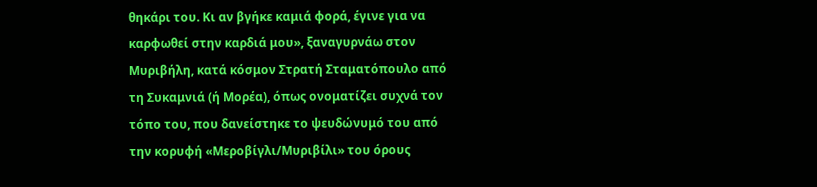θηκάρι του. Κι αν βγήκε καμιά φορά, έγινε για να καρφωθεί στην καρδιά μου», ξαναγυρνάω στον Μυριβήλη, κατά κόσμον Στρατή Σταματόπουλο από τη Συκαμνιά (ή Μορέα), όπως ονοματίζει συχνά τον τόπο του, που δανείστηκε το ψευδώνυμό του από την κορυφή «Μεροβίγλι/Μυριβίλι» του όρους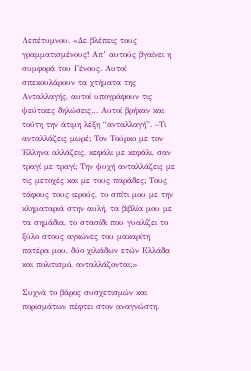Λεπέτυμνου. «Δε βλέπεις τους γραμματισμένους! Απ’ αυτούς βγαίνει η συμφορά του Γένους. Αυτοί σπεκουλάρουν τα χτήματα της Ανταλλαγής, αυτοί υπογράφουν τις ψεύτικες δηλώσεις… Αυτοί βρήκαν και τούτη την άτιμη λέξη “ανταλλαγή”. –Τι ανταλλάζεις μωρέ; Τον Τούρκο με τον Έλληνα αλλάζεις, κεφάλι με κεφάλι, σαν τραγί με τραγί; Την ψυχή ανταλλάζεις με τις μετοχές και με τους παράδες; Τους τάφους τους ιερούς, το σπίτι μου με την κληματαριά στην αυλή, τα βιβλία μου με τα σημάδια, το στασίδι που γυαλίζει το ξύλο στους αγκώνες του μακαρίτη πατέρα μου, δύο χιλιάδων ετών Ελλάδα και πολιτισμό, ανταλλάζονται;»

Συχνά το βάρος συσχετισμών και πορισμάτων πέφτει στον αναγνώστη.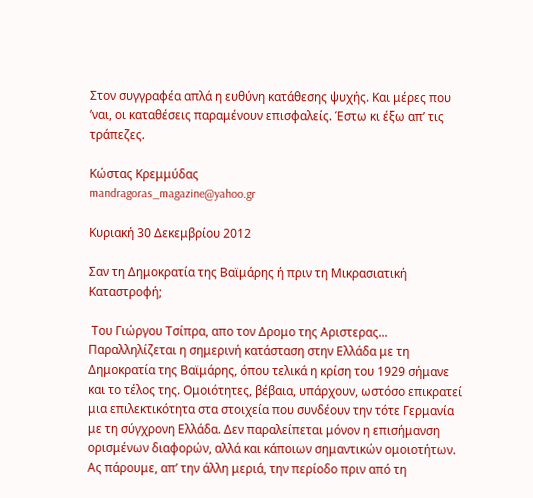Στον συγγραφέα απλά η ευθύνη κατάθεσης ψυχής. Και μέρες που ’ναι, οι καταθέσεις παραμένουν επισφαλείς. Έστω κι έξω απ’ τις τράπεζες.

Κώστας Κρεμμύδας
mandragoras_magazine@yahoo.gr

Κυριακή 30 Δεκεμβρίου 2012

Σαν τη Δημοκρατία της Βαϊμάρης ή πριν τη Μικρασιατική Καταστροφή;

 Του Γιώργου Τσίπρα, απο τον Δρομο της Αριστερας...
Παραλληλίζεται η σημερινή κατάσταση στην Ελλάδα με τη Δημοκρατία της Βαϊμάρης, όπου τελικά η κρίση του 1929 σήμανε και το τέλος της. Ομοιότητες, βέβαια, υπάρχουν, ωστόσο επικρατεί μια επιλεκτικότητα στα στοιχεία που συνδέουν την τότε Γερμανία με τη σύγχρονη Ελλάδα. Δεν παραλείπεται μόνον η επισήμανση ορισμένων διαφορών, αλλά και κάποιων σημαντικών ομοιοτήτων.
Ας πάρουμε, απ’ την άλλη μεριά, την περίοδο πριν από τη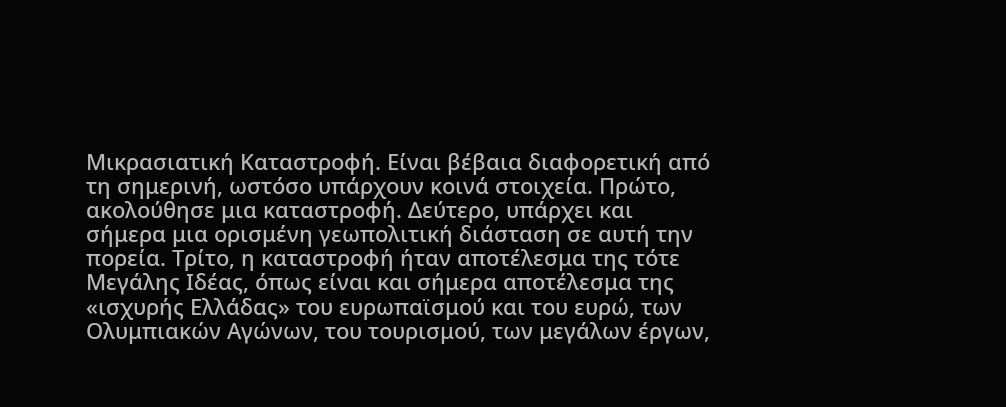Μικρασιατική Καταστροφή. Είναι βέβαια διαφορετική από τη σημερινή, ωστόσο υπάρχουν κοινά στοιχεία. Πρώτο, ακολούθησε μια καταστροφή. Δεύτερο, υπάρχει και σήμερα μια ορισμένη γεωπολιτική διάσταση σε αυτή την πορεία. Τρίτο, η καταστροφή ήταν αποτέλεσμα της τότε Μεγάλης Ιδέας, όπως είναι και σήμερα αποτέλεσμα της «ισχυρής Ελλάδας» του ευρωπαϊσμού και του ευρώ, των Ολυμπιακών Αγώνων, του τουρισμού, των μεγάλων έργων,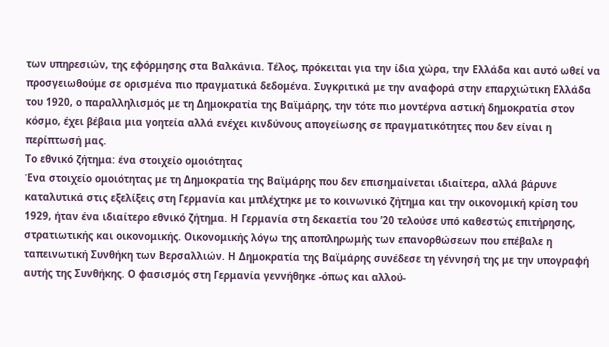των υπηρεσιών, της εφόρμησης στα Βαλκάνια. Τέλος, πρόκειται για την ίδια χώρα, την Ελλάδα και αυτό ωθεί να προσγειωθούμε σε ορισμένα πιο πραγματικά δεδομένα. Συγκριτικά με την αναφορά στην επαρχιώτικη Ελλάδα του 1920, ο παραλληλισμός με τη Δημοκρατία της Βαϊμάρης, την τότε πιο μοντέρνα αστική δημοκρατία στον κόσμο, έχει βέβαια μια γοητεία αλλά ενέχει κινδύνους απογείωσης σε πραγματικότητες που δεν είναι η περίπτωσή μας.
Το εθνικό ζήτημα: ένα στοιχείο ομοιότητας
Ένα στοιχείο ομοιότητας με τη Δημοκρατία της Βαϊμάρης που δεν επισημαίνεται ιδιαίτερα, αλλά βάρυνε καταλυτικά στις εξελίξεις στη Γερμανία και μπλέχτηκε με το κοινωνικό ζήτημα και την οικονομική κρίση του 1929, ήταν ένα ιδιαίτερο εθνικό ζήτημα. Η Γερμανία στη δεκαετία του ’20 τελούσε υπό καθεστώς επιτήρησης, στρατιωτικής και οικονομικής. Οικονομικής λόγω της αποπληρωμής των επανορθώσεων που επέβαλε η ταπεινωτική Συνθήκη των Βερσαλλιών. Η Δημοκρατία της Βαϊμάρης συνέδεσε τη γέννησή της με την υπογραφή αυτής της Συνθήκης. Ο φασισμός στη Γερμανία γεννήθηκε -όπως και αλλού-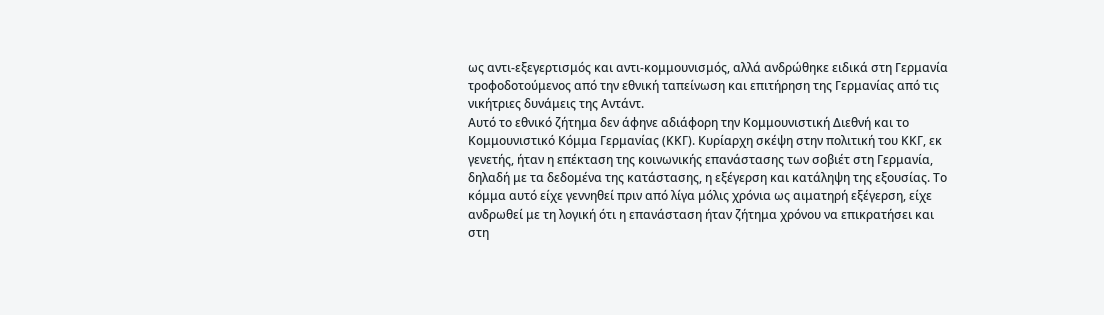ως αντι-εξεγερτισμός και αντι-κομμουνισμός, αλλά ανδρώθηκε ειδικά στη Γερμανία τροφοδοτούμενος από την εθνική ταπείνωση και επιτήρηση της Γερμανίας από τις νικήτριες δυνάμεις της Αντάντ.
Αυτό το εθνικό ζήτημα δεν άφηνε αδιάφορη την Κομμουνιστική Διεθνή και το Κομμουνιστικό Κόμμα Γερμανίας (ΚΚΓ). Κυρίαρχη σκέψη στην πολιτική του ΚΚΓ, εκ γενετής, ήταν η επέκταση της κοινωνικής επανάστασης των σοβιέτ στη Γερμανία, δηλαδή με τα δεδομένα της κατάστασης, η εξέγερση και κατάληψη της εξουσίας. Το κόμμα αυτό είχε γεννηθεί πριν από λίγα μόλις χρόνια ως αιματηρή εξέγερση, είχε ανδρωθεί με τη λογική ότι η επανάσταση ήταν ζήτημα χρόνου να επικρατήσει και στη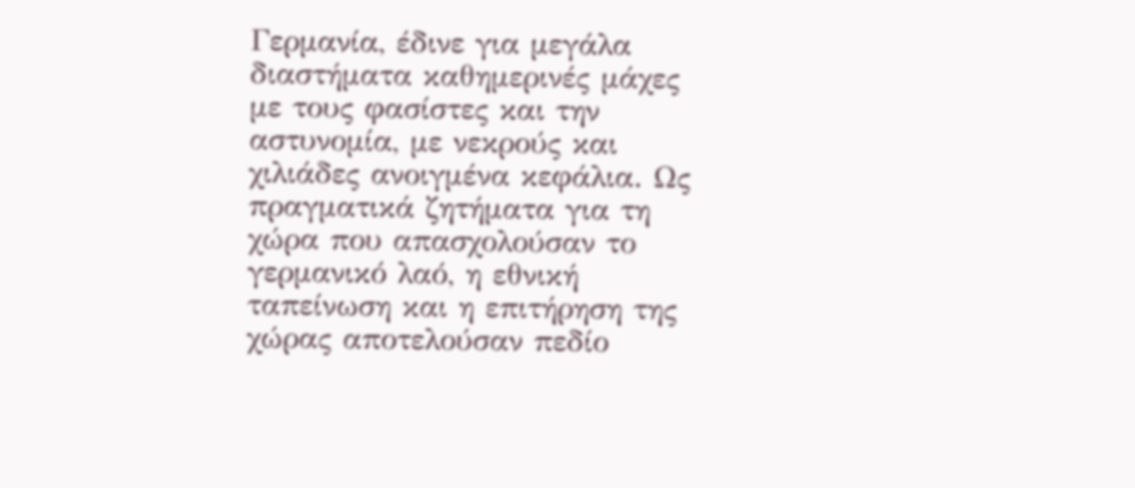Γερμανία, έδινε για μεγάλα διαστήματα καθημερινές μάχες με τους φασίστες και την αστυνομία, με νεκρούς και χιλιάδες ανοιγμένα κεφάλια. Ως πραγματικά ζητήματα για τη χώρα που απασχολούσαν το γερμανικό λαό, η εθνική ταπείνωση και η επιτήρηση της χώρας αποτελούσαν πεδίο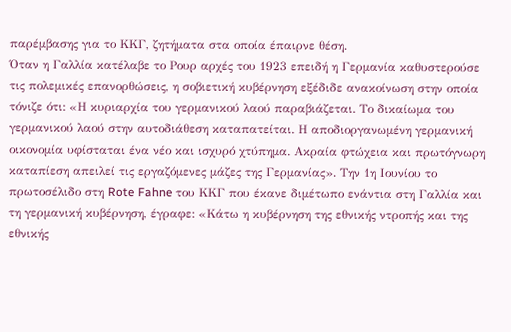παρέμβασης για το ΚΚΓ, ζητήματα στα οποία έπαιρνε θέση.
Όταν η Γαλλία κατέλαβε το Ρουρ αρχές του 1923 επειδή η Γερμανία καθυστερούσε τις πολεμικές επανορθώσεις, η σοβιετική κυβέρνηση εξέδιδε ανακοίνωση στην οποία τόνιζε ότι: «Η κυριαρχία του γερμανικού λαού παραβιάζεται. Το δικαίωμα του γερμανικού λαού στην αυτοδιάθεση καταπατείται. Η αποδιοργανωμένη γερμανική οικονομία υφίσταται ένα νέο και ισχυρό χτύπημα. Ακραία φτώχεια και πρωτόγνωρη καταπίεση απειλεί τις εργαζόμενες μάζες της Γερμανίας». Την 1η Ιουνίου το πρωτοσέλιδο στη Rote Fahne του ΚΚΓ που έκανε διμέτωπο ενάντια στη Γαλλία και τη γερμανική κυβέρνηση, έγραφε: «Κάτω η κυβέρνηση της εθνικής ντροπής και της εθνικής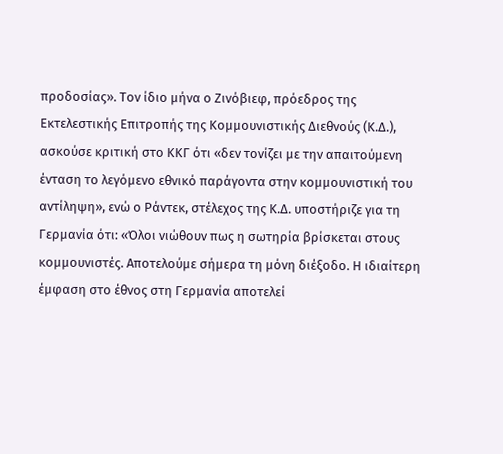προδοσίας». Τον ίδιο μήνα ο Ζινόβιεφ, πρόεδρος της Εκτελεστικής Επιτροπής της Κομμουνιστικής Διεθνούς (Κ.Δ.), ασκούσε κριτική στο ΚΚΓ ότι «δεν τονίζει με την απαιτούμενη ένταση το λεγόμενο εθνικό παράγοντα στην κομμουνιστική του αντίληψη», ενώ ο Ράντεκ, στέλεχος της Κ.Δ. υποστήριζε για τη Γερμανία ότι: «Όλοι νιώθουν πως η σωτηρία βρίσκεται στους κομμουνιστές. Αποτελούμε σήμερα τη μόνη διέξοδο. Η ιδιαίτερη έμφαση στο έθνος στη Γερμανία αποτελεί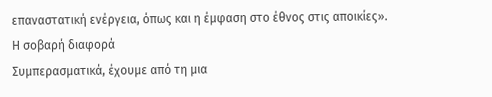επαναστατική ενέργεια, όπως και η έμφαση στο έθνος στις αποικίες».
Η σοβαρή διαφορά
Συμπερασματικά, έχουμε από τη μια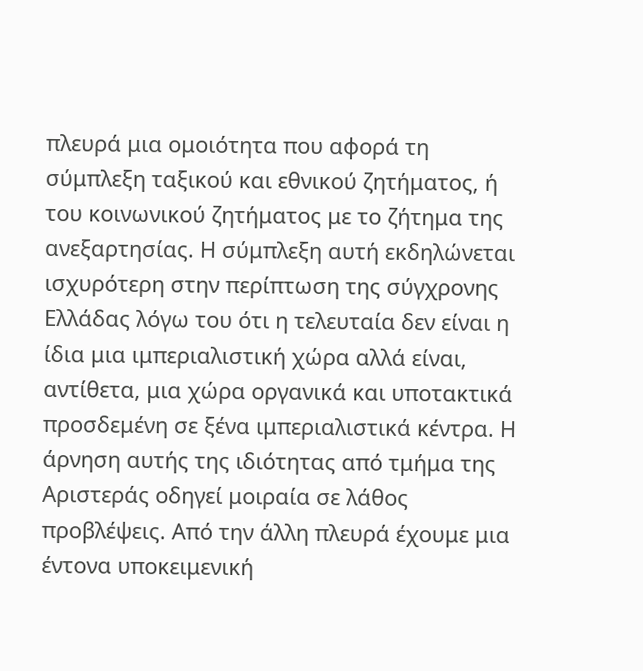πλευρά μια ομοιότητα που αφορά τη σύμπλεξη ταξικού και εθνικού ζητήματος, ή του κοινωνικού ζητήματος με το ζήτημα της ανεξαρτησίας. Η σύμπλεξη αυτή εκδηλώνεται ισχυρότερη στην περίπτωση της σύγχρονης Ελλάδας λόγω του ότι η τελευταία δεν είναι η ίδια μια ιμπεριαλιστική χώρα αλλά είναι, αντίθετα, μια χώρα οργανικά και υποτακτικά προσδεμένη σε ξένα ιμπεριαλιστικά κέντρα. Η άρνηση αυτής της ιδιότητας από τμήμα της Αριστεράς οδηγεί μοιραία σε λάθος προβλέψεις. Από την άλλη πλευρά έχουμε μια έντονα υποκειμενική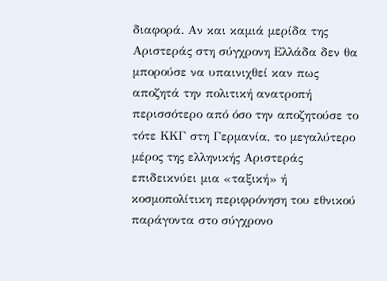διαφορά. Αν και καμιά μερίδα της Αριστεράς στη σύγχρονη Ελλάδα δεν θα μπορούσε να υπαινιχθεί καν πως αποζητά την πολιτική ανατροπή περισσότερο από όσο την αποζητούσε το τότε ΚΚΓ στη Γερμανία, το μεγαλύτερο μέρος της ελληνικής Αριστεράς επιδεικνύει μια «ταξική» ή κοσμοπολίτικη περιφρόνηση του εθνικού παράγοντα στο σύγχρονο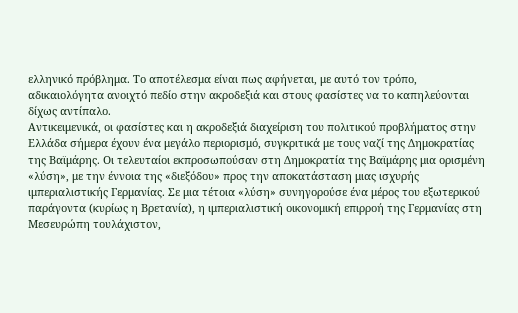ελληνικό πρόβλημα. Το αποτέλεσμα είναι πως αφήνεται, με αυτό τον τρόπο, αδικαιολόγητα ανοιχτό πεδίο στην ακροδεξιά και στους φασίστες να το καπηλεύονται δίχως αντίπαλο.
Αντικειμενικά, οι φασίστες και η ακροδεξιά διαχείριση του πολιτικού προβλήματος στην Ελλάδα σήμερα έχουν ένα μεγάλο περιορισμό, συγκριτικά με τους ναζί της Δημοκρατίας της Βαϊμάρης. Οι τελευταίοι εκπροσωπούσαν στη Δημοκρατία της Βαϊμάρης μια ορισμένη «λύση», με την έννοια της «διεξόδου» προς την αποκατάσταση μιας ισχυρής ιμπεριαλιστικής Γερμανίας. Σε μια τέτοια «λύση» συνηγορούσε ένα μέρος του εξωτερικού παράγοντα (κυρίως η Βρετανία), η ιμπεριαλιστική οικονομική επιρροή της Γερμανίας στη Μεσευρώπη τουλάχιστον,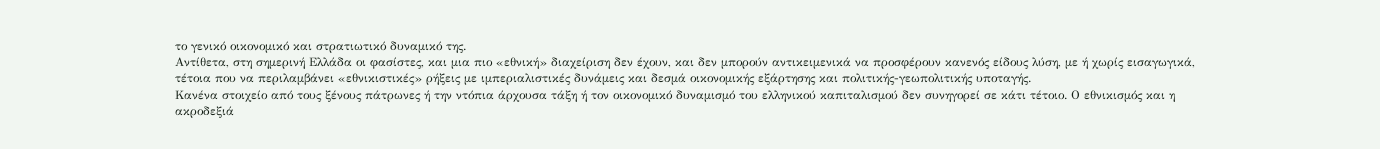το γενικό οικονομικό και στρατιωτικό δυναμικό της.
Αντίθετα, στη σημερινή Ελλάδα οι φασίστες, και μια πιο «εθνική» διαχείριση δεν έχουν, και δεν μπορούν αντικειμενικά να προσφέρουν κανενός είδους λύση, με ή χωρίς εισαγωγικά, τέτοια που να περιλαμβάνει «εθνικιστικές» ρήξεις με ιμπεριαλιστικές δυνάμεις και δεσμά οικονομικής εξάρτησης και πολιτικής-γεωπολιτικής υποταγής.
Κανένα στοιχείο από τους ξένους πάτρωνες ή την ντόπια άρχουσα τάξη ή τον οικονομικό δυναμισμό του ελληνικού καπιταλισμού δεν συνηγορεί σε κάτι τέτοιο. Ο εθνικισμός και η ακροδεξιά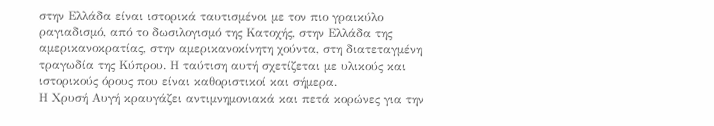στην Ελλάδα είναι ιστορικά ταυτισμένοι με τον πιο γραικύλο ραγιαδισμό, από το δωσιλογισμό της Κατοχής, στην Ελλάδα της αμερικανοκρατίας, στην αμερικανοκίνητη χούντα, στη διατεταγμένη τραγωδία της Κύπρου. Η ταύτιση αυτή σχετίζεται με υλικούς και ιστορικούς όρους που είναι καθοριστικοί και σήμερα.
Η Χρυσή Αυγή κραυγάζει αντιμνημονιακά και πετά κορώνες για την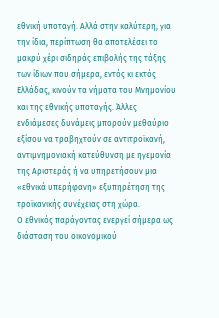εθνική υποταγή. Αλλά στην καλύτερη, για την ίδια, περίπτωση θα αποτελέσει το μακρύ χέρι σιδηράς επιβολής της τάξης των ίδιων που σήμερα, εντός κι εκτός Ελλάδας, κινούν τα νήματα του Μνημονίου και της εθνικής υποταγής. Άλλες ενδιάμεσες δυνάμεις μπορούν μεθαύριο εξίσου να τραβηχτούν σε αντιτροϊκανή, αντιμνημονιακή κατεύθυνση με ηγεμονία της Αριστεράς ή να υπηρετήσουν μια «εθνικά υπερήφανη» εξυπηρέτηση της τροϊκανικής συνέχειας στη χώρα.
Ο εθνικός παράγοντας ενεργεί σήμερα ως διάσταση του οικονομικού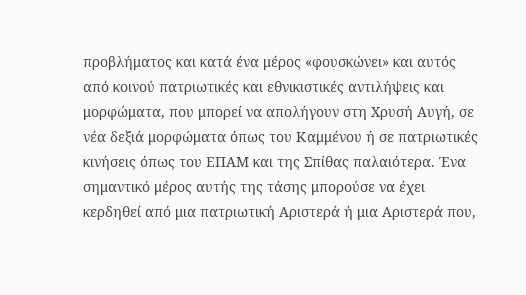προβλήματος και κατά ένα μέρος «φουσκώνει» και αυτός από κοινού πατριωτικές και εθνικιστικές αντιλήψεις και μορφώματα, που μπορεί να απολήγουν στη Χρυσή Αυγή, σε νέα δεξιά μορφώματα όπως του Καμμένου ή σε πατριωτικές κινήσεις όπως του ΕΠΑΜ και της Σπίθας παλαιότερα. Ένα σημαντικό μέρος αυτής της τάσης μπορούσε να έχει κερδηθεί από μια πατριωτική Αριστερά ή μια Αριστερά που,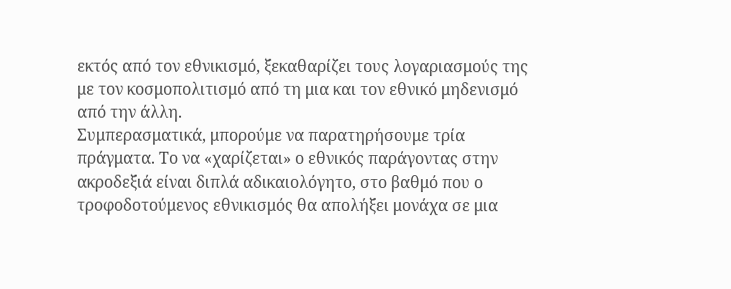εκτός από τον εθνικισμό, ξεκαθαρίζει τους λογαριασμούς της με τον κοσμοπολιτισμό από τη μια και τον εθνικό μηδενισμό από την άλλη.
Συμπερασματικά, μπορούμε να παρατηρήσουμε τρία πράγματα. Το να «χαρίζεται» ο εθνικός παράγοντας στην ακροδεξιά είναι διπλά αδικαιολόγητο, στο βαθμό που ο τροφοδοτούμενος εθνικισμός θα απολήξει μονάχα σε μια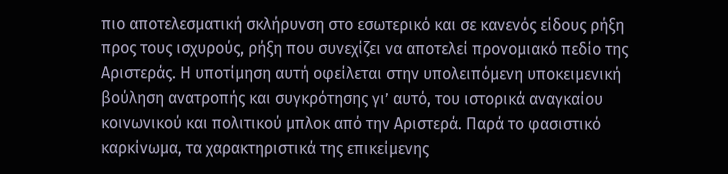πιο αποτελεσματική σκλήρυνση στο εσωτερικό και σε κανενός είδους ρήξη προς τους ισχυρούς, ρήξη που συνεχίζει να αποτελεί προνομιακό πεδίο της Αριστεράς. Η υποτίμηση αυτή οφείλεται στην υπολειπόμενη υποκειμενική βούληση ανατροπής και συγκρότησης γι’ αυτό, του ιστορικά αναγκαίου κοινωνικού και πολιτικού μπλοκ από την Αριστερά. Παρά το φασιστικό καρκίνωμα, τα χαρακτηριστικά της επικείμενης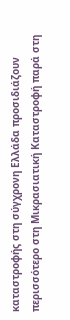καταστροφής στη σύγχρονη Ελλάδα προσιδιάζουν περισσότερο στη Μικρασιατική Καταστροφή παρά στη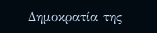Δημοκρατία της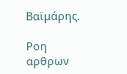Βαϊμάρης.

Ροη αρθρων